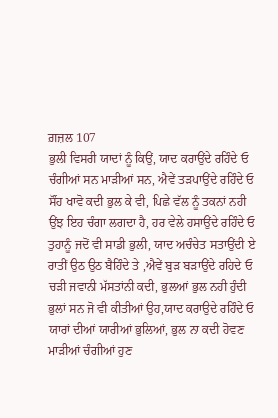ਗ਼ਜ਼ਲ 107
ਭੁਲੀ ਵਿਸਰੀ ਯਾਦਾਂ ਨੂੰ ਕਿਉਂ, ਯਾਦ ਕਰਾਉਂਦੇ ਰਹਿੰਦੇ ਓ
ਚੰਗੀਆਂ ਸਨ ਮਾੜੀਆਂ ਸਨ, ਐਵੇਂ ਤੜਪਾਉਂਦੇ ਰਹਿੰਦੇ ਓ
ਸੌਂਹ ਖਾਵੋ ਕਦੀ ਭੁਲ ਕੇ ਵੀ, ਪਿਛੇ ਵੱਲ ਨੂੰ ਤਕਨਾਂ ਨਹੀ
ਉਂਝ ਇਹ ਚੰਗਾ ਲਗਦਾ ਹੈ, ਹਰ ਵੇਲੇ ਹਸਾਉਂਦੇ ਰਹਿੰਦੇ ਓ
ਤੁਹਾਨੂੰ ਜਦੋਂ ਵੀ ਸਾਡੀ ਭੁਲੀ, ਯਾਦ ਅਚੰਚੇਤ ਸਤਾਉਂਦੀ ਏ
ਰਾਤੀਂ ਉਠ ਉਠ ਬੈਹਿੰਦੇ ਤੇ ,ਐਵੇਂ ਬੁੜ ਬੜਾਉਂਦੇ ਰਹਿਦੇ ਓ
ਚੜੀ ਜਵਾਨੀ ਮੱਸਤਾਂਨੀ ਕਦੀ, ਭੁਲਆਂ ਭੁਲ ਨਹੀ ਹੁੰਦੀ
ਭੁਲਾਂ ਸਨ ਜੋ ਵੀ ਕੀਤੀਆਂ ਉਹ,ਯਾਦ ਕਰਾਉਦੇ ਰਹਿੰਦੇ ਓ
ਯਾਰਾਂ ਦੀਆਂ ਯਾਰੀਆਂ ਭੁਲਿਆਂ, ਭੁਲ ਨਾ ਕਦੀ ਹੋਵਣ
ਮਾੜੀਆਂ ਚੰਗੀਆਂ ਹੁਣ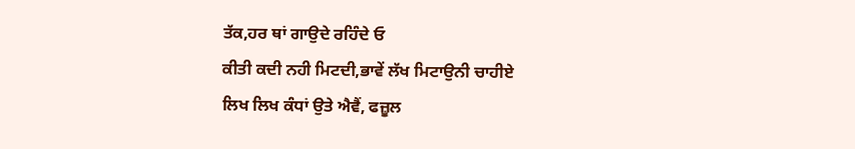ਤੱਕ,ਹਰ ਥਾਂ ਗਾਉਦੇ ਰਹਿੰਦੇ ਓ
ਕੀਤੀ ਕਦੀ ਨਹੀ ਮਿਟਦੀ,ਭਾਵੇਂ ਲੱਖ ਮਿਟਾਉਨੀ ਚਾਹੀਏ
ਲਿਖ ਲਿਖ ਕੰਧਾਂ ਉਤੇ ਐਵੈਂ, ਫਜ਼ੂਲ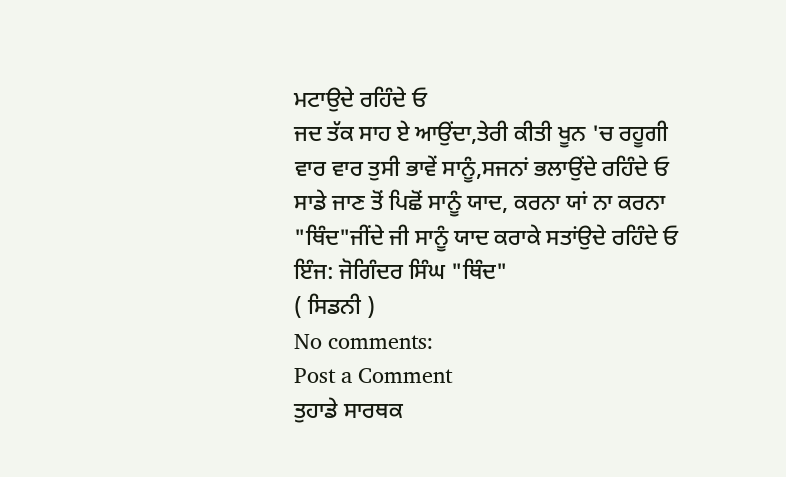ਮਟਾਉਦੇ ਰਹਿੰਦੇ ਓ
ਜਦ ਤੱਕ ਸਾਹ ਏ ਆਉਂਦਾ,ਤੇਰੀ ਕੀਤੀ ਖੂਨ 'ਚ ਰਹੂਗੀ
ਵਾਰ ਵਾਰ ਤੁਸੀ ਭਾਵੇਂ ਸਾਨੂੰ,ਸਜਨਾਂ ਭਲਾਉਂਦੇ ਰਹਿੰਦੇ ਓ
ਸਾਡੇ ਜਾਣ ਤੋਂ ਪਿਛੋਂ ਸਾਨੂੰ ਯਾਦ, ਕਰਨਾ ਯਾਂ ਨਾ ਕਰਨਾ
"ਥਿੰਦ"ਜੀਂਦੇ ਜੀ ਸਾਨੂੰ ਯਾਦ ਕਰਾਕੇ ਸਤਾਂਉਦੇ ਰਹਿੰਦੇ ਓ
ਇੰਜ: ਜੋਗਿੰਦਰ ਸਿੰਘ "ਥਿੰਦ"
( ਸਿਡਨੀ )
No comments:
Post a Comment
ਤੁਹਾਡੇ ਸਾਰਥਕ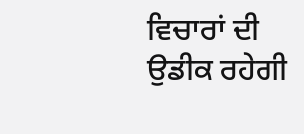ਵਿਚਾਰਾਂ ਦੀ ਉਡੀਕ ਰਹੇਗੀ